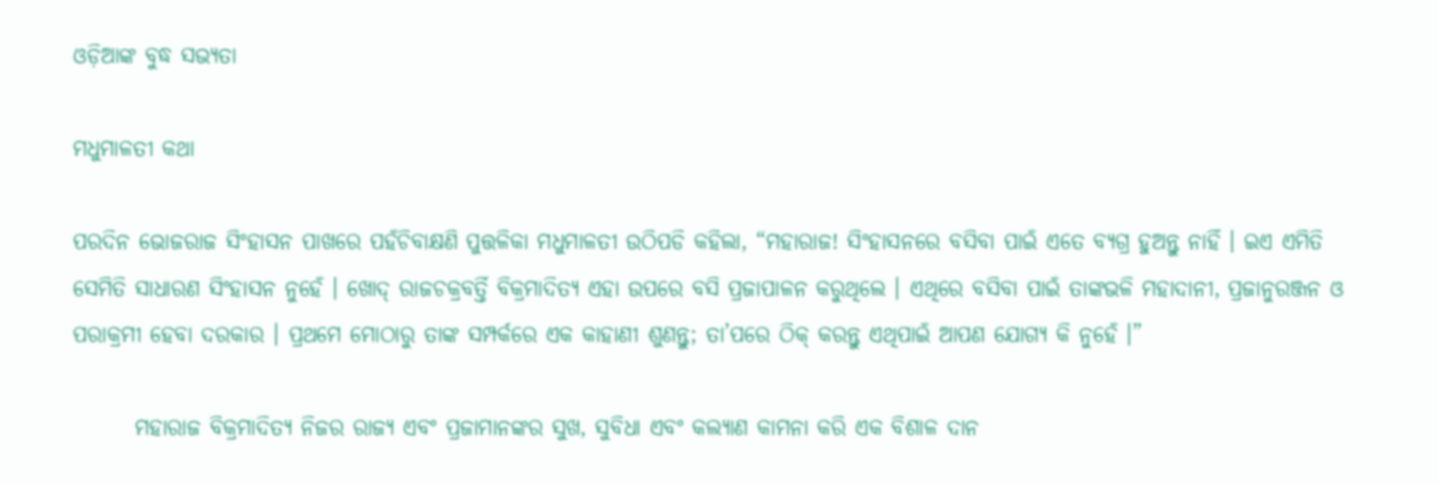ଓଡ଼ିଆଙ୍କ ବୁଦ୍ଧ ସଭ୍ୟତା

ମଧୁମାଳତୀ କଥା

ପରଦିନ ଭୋଜରାଜ ସିଂହାସନ ପାଖରେ ପହଁଚିବାକ୍ଷଣି ପୁତ୍ତଳିକା ମଧୁମାଳତୀ ଉଠିପଡି କହିଲା, “ମହାରାଜ! ସିଂହାସନରେ ବସିବା ପାଇଁ ଏତେ ବ୍ୟଗ୍ର ହୁଅନ୍ତୁ ନାହିଁ । ଇଏ ଏମିତି ସେମିତି ସାଧାରଣ ସିଂହାସନ ନୁହେଁ । ଖୋଦ୍ ରାଜଚକ୍ରବର୍ତ୍ତି ବିକ୍ରମାଦିତ୍ୟ ଏହା ଉପରେ ବସି ପ୍ରଜାପାଳନ କରୁଥିଲେ । ଏଥିରେ ବସିବା ପାଇଁ ତାଙ୍କଭଳି ମହାଦାନୀ, ପ୍ରଜାନୁରଞ୍ଜନ ଓ ପରାକ୍ରମୀ ହେବା ଦରକାର । ପ୍ରଥମେ ମୋଠାରୁ ତାଙ୍କ ସମ୍ପର୍କରେ ଏକ କାହାଣୀ ଶୁଣନ୍ତୁ; ତା’ପରେ ଠିକ୍ କରନ୍ତୁ ଏଥିପାଇଁ ଆପଣ ଯୋଗ୍ୟ କି ନୁହେଁ ।”

       ମହାରାଜ ବିକ୍ରମାଦିତ୍ୟ ନିଜର ରାଜ୍ୟ ଏବଂ ପ୍ରଜାମାନଙ୍କର ସୁଖ, ସୁବିଧା ଏବଂ କଲ୍ୟାଣ କାମନା କରି ଏକ ବିଶାଳ ଦାନ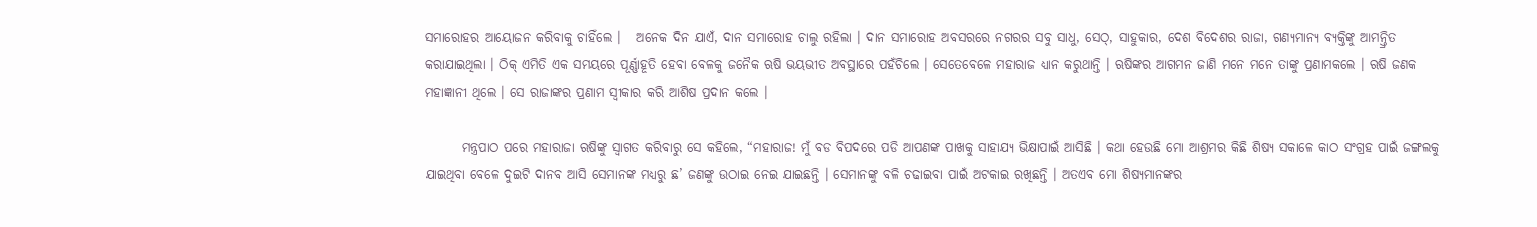ସମାରୋହର ଆୟୋଜନ କରିବାକୁ ଚାହିଁଲେ ।   ଅନେକ ଦିନ ଯାଏଁ, ଦାନ ସମାରୋହ ଚାଲୁ ରହିଲା । ଦାନ ସମାରୋହ ଅବସରରେ ନଗରର ସବୁ ସାଧୁ, ସେଠ୍, ସାହୁକାର, ଦେଶ ବିଦେଶର ରାଜା, ଗଣ୍ୟମାନ୍ୟ ବ୍ୟକ୍ତିଙ୍କୁ ଆମନ୍ତ୍ରିତ କରାଯାଇଥିଲା । ଠିକ୍ ଏମିତି ଏକ ସମୟରେ ପୂର୍ଣ୍ଣାହୂତି ହେବା ବେଳକୁ ଜନୈକ ଋଷି ଭୟଭୀତ ଅବସ୍ଥାରେ ପହଁଚିଲେ । ସେତେବେଳେ ମହାରାଜ ଧ୍ୟାନ କରୁଥାନ୍ତି । ଋଷିଙ୍କର ଆଗମନ ଜାଣି ମନେ ମନେ ତାଙ୍କୁ ପ୍ରଣାମକଲେ । ଋଷି ଜଣକ ମହାଜ୍ଞାନୀ ଥିଲେ । ସେ ରାଜାଙ୍କର ପ୍ରଣାମ ସ୍ୱୀକାର କରି ଆଶିଷ ପ୍ରଦାନ କଲେ ।

       ମନ୍ତ୍ରପାଠ ପରେ ମହାରାଜା ଋଷିଙ୍କୁ ସ୍ୱାଗତ କରିବାରୁ ସେ କହିଲେ, “ମହାରାଜ! ମୁଁ ବଡ ବିପଦରେ ପଡି ଆପଣଙ୍କ ପାଖକୁ ସାହାଯ୍ୟ ଭିକ୍ଷାପାଇଁ ଆସିଛି । କଥା ହେଉଛି ମୋ ଆଶ୍ରମର କିଛି ଶିଷ୍ୟ ସକାଳେ କାଠ ସଂଗ୍ରହ ପାଇଁ ଜଙ୍ଗଲକୁ ଯାଇଥିବା ବେଳେ ଦୁଇଟି ଦାନବ ଆସି ସେମାନଙ୍କ ମଧ୍ୟରୁ ଛ’ ଜଣଙ୍କୁ ଉଠାଇ ନେଇ ଯାଇଛନ୍ତି । ସେମାନଙ୍କୁ ବଳି ଚଢାଇବା ପାଇଁ ଅଟକାଇ ରଖିଛନ୍ତି । ଅତଏବ ମୋ ଶିଷ୍ୟମାନଙ୍କର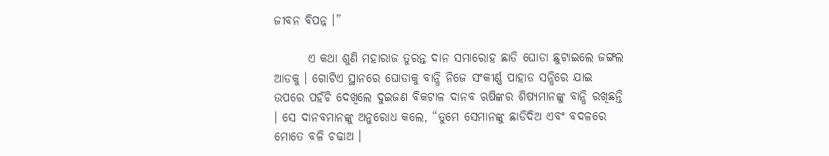ଜୀବନ ବିପନ୍ନ ।”

       ଏ କଥା ଶୁଣି ମହାରାଜ ତୁରନ୍ତ ଦାନ ସମାରୋହ ଛାଡି ଘୋଡା ଛୁଟାଇଲେ ଜଙ୍ଗଲ ଆଡକୁ । ଗୋଟିଏ ସ୍ଥାନରେ ଘୋଡାକୁ ବାନ୍ଧି ନିଜେ ସଂକୀର୍ଣ୍ଣ ପାହାଡ ସନ୍ଧିରେ ଯାଇ ଉପରେ ପହଁଚି ଦେଖିଲେ ଦୁଇଜଣ ବିକଟାଳ ଦାନବ ଋଷିଙ୍କର ଶିଷ୍ୟମାନଙ୍କୁ ବାନ୍ଧି ରଖିଛନ୍ତି । ସେ ଦାନବମାନଙ୍କୁ ଅନୁରୋଧ କଲେ, “ତୁମେ ସେମାନଙ୍କୁ ଛାଡିଦିଅ ଏବଂ ବଦଳରେ ମୋତେ ବଳି ଚଢାଅ ।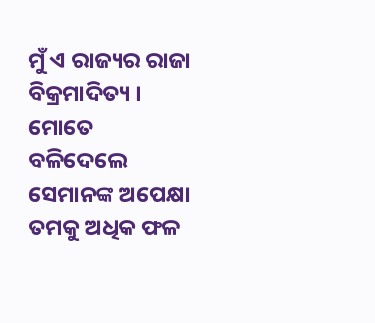ମୁଁ ଏ ରାଜ୍ୟର ରାଜା ବିକ୍ରମାଦିତ୍ୟ । ମୋତେ ବଳିଦେଲେ ସେମାନଙ୍କ ଅପେକ୍ଷା ତମକୁ ଅଧିକ ଫଳ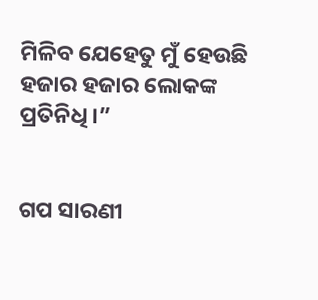ମିଳିବ ଯେହେତୁ ମୁଁ ହେଉଛି ହଜାର ହଜାର ଲୋକଙ୍କ ପ୍ରତିନିଧି ।”


ଗପ ସାରଣୀ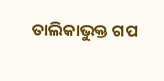ତାଲିକାଭୁକ୍ତ ଗପ